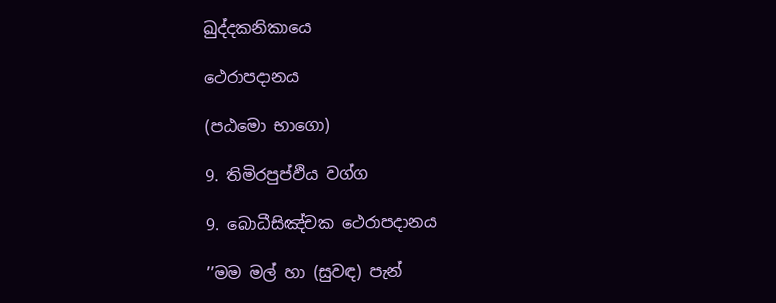ඛුද්දකනිකායෙ

ථෙරාපදානය

(පඨමො භාගො)

9. තිමිරපුප්ඵිය වග්ග

9. බොධීසිඤ්චක ථෙරාපදානය

’’මම මල් හා (සුවඳ) පැන්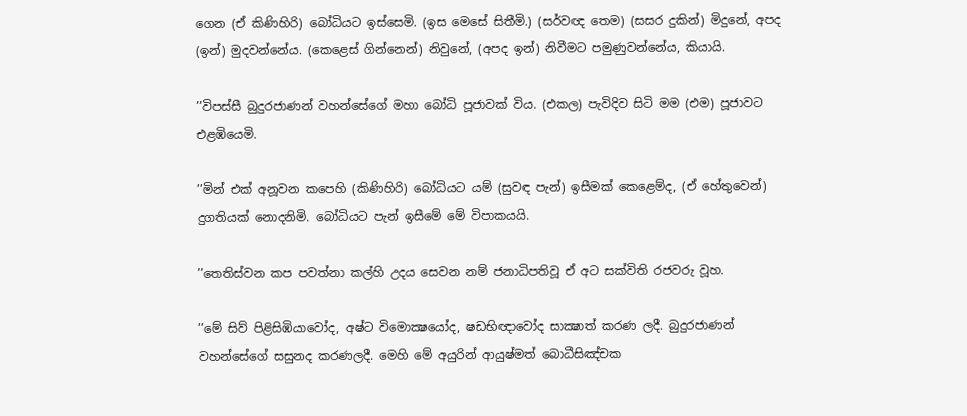ගෙන (ඒ කිණිහිරි) බෝධියට ඉස්සෙමි. (ඉස මෙසේ සිතීමි.) (සර්වඥ තෙම) (සසර දුකින්) මිදුනේ, අපද (ඉන්) මුදවන්නේය. (කෙළෙස් ගින්නෙන්) නිවුනේ, (අපද ඉන්) නිවීමට පමුණුවන්නේය, කියායි.

’’විපස්සී බුදුරජාණන් වහන්සේගේ මහා බෝධි පූජාවක් විය. (එකල) පැවිදිව සිටි මම (එම) පූජාවට එළඹියෙමි.

’’මින් එක් අනූවන කපෙහි (කිණිහිරි) බෝධියට යම් (සුවඳ පැන්) ඉසීමක් කෙළෙම්ද, (ඒ හේතුවෙන්) දුගතියක් නොදනිමි. බෝධියට පැන් ඉසීමේ මේ විපාකයයි.

’’තෙතිස්වන කප පවත්නා කල්හි උදය සෙවන නම් ජනාධිපතිවූ ඒ අට සක්විති රජවරු වූහ.

’’මේ සිව් පිළිසිඹියාවෝද, අෂ්ට විමොක්‍ෂයෝද, ෂඩභිඥාවෝද සාක්‍ෂාත් කරණ ලදී. බුදුරජාණන් වහන්සේගේ සසුනද කරණලදී. මෙහි මේ අයුරින් ආයුෂ්මත් බොධීසිඤ්චක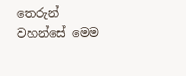තෙරුන් වහන්සේ මෙම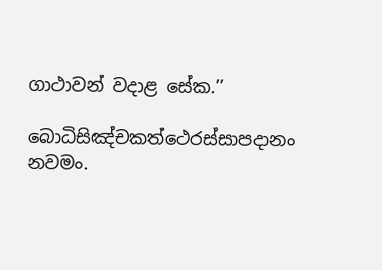ගාථාවන් වදාළ සේක.’’

බොධිසිඤ්චකත්ථෙරස්සාපදානං නවමං.